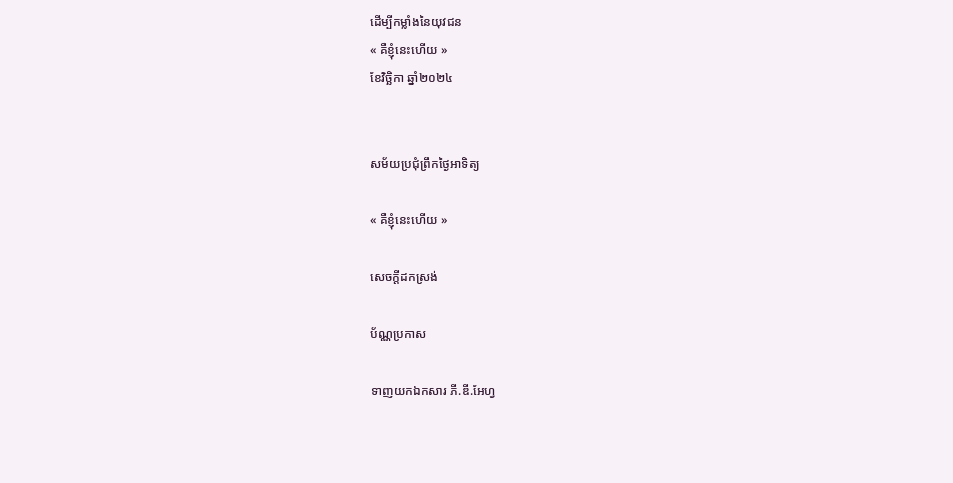ដើម្បីកម្លាំងនៃយុវជន
« គឺខ្ញុំនេះហើយ »
ខែវិច្ឆិកា ឆ្នាំ២០២៤


សម័យប្រជុំព្រឹកថ្ងៃអាទិត្យ

« គឺខ្ញុំនេះហើយ »

សេចក្តីដកស្រង់

ប័ណ្ណប្រកាស

ទាញយកឯកសារ ភី.ឌី.អែហ្វ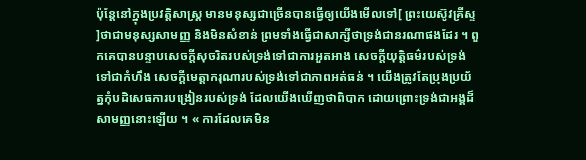ប៉ុន្តែនៅក្នុងប្រវត្តិសាស្ត្រ មានមនុស្សជាច្រើនបានធ្វើឲ្យយើងមើលទៅ[ ព្រះយេស៊ូវគ្រីស្ទ ]ថាជាមនុស្សសាមញ្ញ និងមិនសំខាន់ ព្រមទាំងធ្វើជាសាក្សីថាទ្រង់ជានរណាផងដែរ ។ ពួកគេបានបន្ទាបសេចក្ដីសុចរិតរបស់ទ្រង់ទៅជាការអួតអាង សេចក្ដីយុត្តិធម៌របស់ទ្រង់ទៅជាកំហឹង សេចក្ដីមេត្តាករុណារបស់ទ្រង់ទៅជាភាពអត់ធន់ ។ យើងត្រូវតែប្រុងប្រយ័ត្នកុំបដិសេធការបង្រៀនរបស់ទ្រង់ ដែលយើងឃើញថាពិបាក ដោយព្រោះទ្រង់ជាអង្គដ៏សាមញ្ញនោះឡើយ ។ « ការដែលគេមិន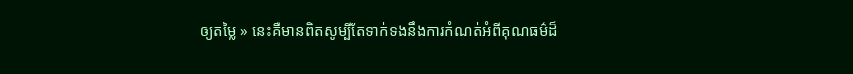ឲ្យតម្លៃ » នេះគឺមានពិតសូម្បីតែទាក់ទងនឹងការកំណត់អំពីគុណធម៌ដ៏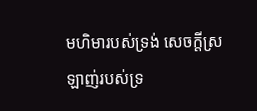មហិមារបស់ទ្រង់ សេចក្ដីស្រឡាញ់របស់ទ្រ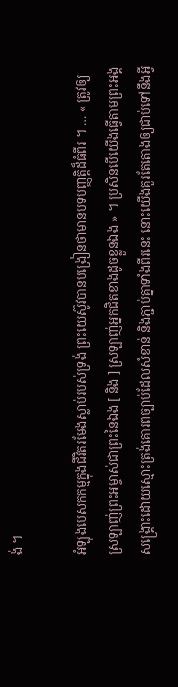ង់ ។

អំឡុងបេសកកម្មក្នុងជីវិតរមែងស្លាប់របស់ទ្រង់ ព្រះយេស៊ូវបានបង្រៀនថាមានបទបញ្ញត្តិដ៏ធំពីរ ។ … « ត្រូវឲ្យស្រឡាញ់ព្រះអម្ចាស់ជាព្រះនៃឯង [ និង ] ស្រឡាញ់អ្នកជិតខាងដូចខ្លួនឯង » ។ ប្រសិនបើយើងធ្វើតាមព្រះអង្គសង្គ្រោះដោយស្មោះត្រង់គោរពច្បាប់ដែលសំខាន់ និងភ្ជាប់គ្នាទាំងពីរនេះ នោះយើងគួរតែតោងឲ្យជាប់ទៅនឹងអ្វី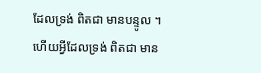ដែលទ្រង់ ពិតជា មានបន្ទូល ។ ហើយអ្វីដែលទ្រង់ ពិតជា មាន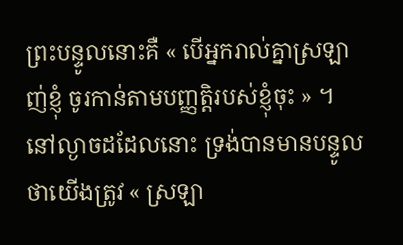ព្រះបន្ទូលនោះគឺ « បើអ្នករាល់គ្នាស្រឡាញ់ខ្ញុំ ចូរកាន់តាមបញ្ញត្តិរបស់ខ្ញុំចុះ » ។ នៅល្ងាចដដែលនោះ ទ្រង់បានមានបន្ទូលថាយើងត្រូវ « ស្រឡា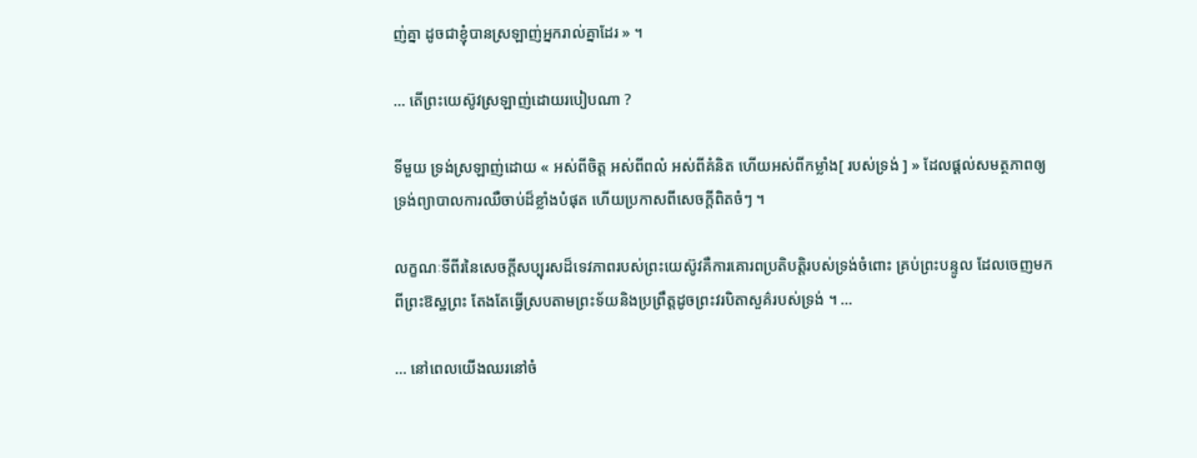ញ់គ្នា ដូចជាខ្ញុំបានស្រឡាញ់អ្នករាល់គ្នាដែរ » ។

… តើព្រះយេស៊ូវស្រឡាញ់ដោយរបៀបណា ?

ទីមួយ ទ្រង់ស្រឡាញ់ដោយ « អស់ពីចិត្ត អស់ពីពលំ អស់ពីគំនិត ហើយអស់ពីកម្លាំង[ របស់ទ្រង់ ] » ដែលផ្ដល់សមត្ថភាពឲ្យទ្រង់ព្យាបាលការឈឺចាប់ដ៏ខ្លាំងបំផុត ហើយប្រកាសពីសេចក្ដីពិតចំៗ ។

លក្ខណៈទីពីរនៃសេចក្ដីសប្បុរសដ៏ទេវភាពរបស់ព្រះយេស៊ូវគឺការគោរពប្រតិបត្តិរបស់ទ្រង់ចំពោះ គ្រប់ព្រះបន្ទូល ដែលចេញមកពីព្រះឱស្ឋព្រះ តែងតែធ្វើស្របតាមព្រះទ័យនិងប្រព្រឹត្តដូចព្រះវរបិតាសួគ៌របស់ទ្រង់ ។ …

… នៅពេលយើងឈរនៅចំ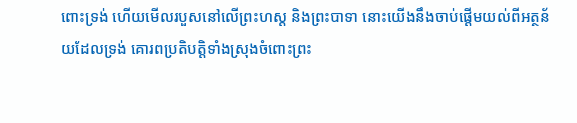ពោះទ្រង់ ហើយមើលរបួសនៅលើព្រះហស្ត និងព្រះបាទា នោះយើងនឹងចាប់ផ្ដើមយល់ពីអត្ថន័យដែលទ្រង់ គោរពប្រតិបត្តិទាំងស្រុងចំពោះព្រះ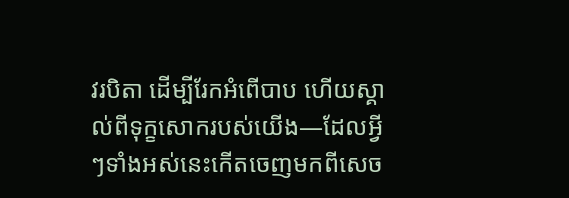វរបិតា ដើម្បីរែកអំពើបាប ហើយស្គាល់ពីទុក្ខសោករបស់យើង—ដែលអ្វីៗទាំងអស់នេះកើតចេញមកពីសេច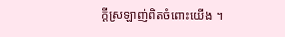ក្ដីស្រឡាញ់ពិតចំពោះយើង ។